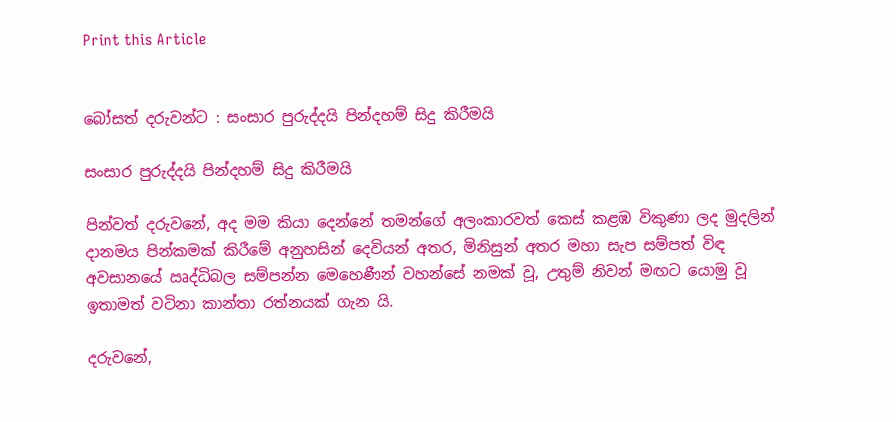Print this Article


බෝසත් දරුවන්ට : සංසාර පුරුද්දයි පින්දහම් සිදු කිරීමයි

සංසාර පුරුද්දයි පින්දහම් සිදු කිරීමයි

පින්වත් දරුවනේ, අද මම කියා දෙන්නේ තමන්ගේ අලංකාරවත් කෙස් කළඹ විකුණා ලද මුදලින් දානමය පින්කමක් කිරීමේ අනුහසින් දෙවියන් අතර, මිනිසුන් අතර මහා සැප සම්පත් විඳ අවසානයේ ඍද්ධිබල සම්පන්න මෙහෙණීන් වහන්සේ නමක් වූ, උතුම් නිවන් මඟට යොමු වූ ඉතාමත් වටිනා කාන්තා රත්නයක් ගැන යි.

දරුවනේ,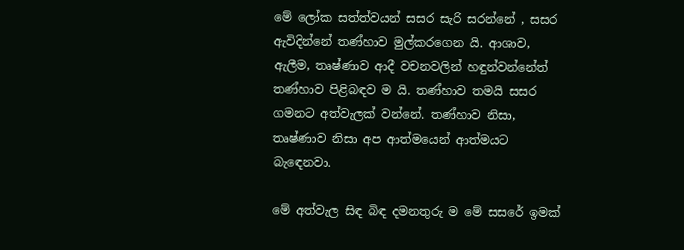මේ ලෝක සත්ත්වයන් සසර සැරි සරන්නේ , සසර ඇවිදින්නේ තණ්හාව මුල්කරගෙන යි. ආශාව, ඇලීම, තෘෂ්ණාව ආදී වචනවලින් හඳුන්වන්නේත් තණ්හාව පිළිබඳව ම යි. තණ්හාව තමයි සසර ගමනට අත්වැලක් වන්නේ. තණ්හාව නිසා, තෘෂ්ණාව නිසා අප ආත්මයෙන් ආත්මයට බැඳෙනවා.

මේ අත්වැල සිඳ බිඳ දමනතුරු ම මේ සසරේ ඉමක්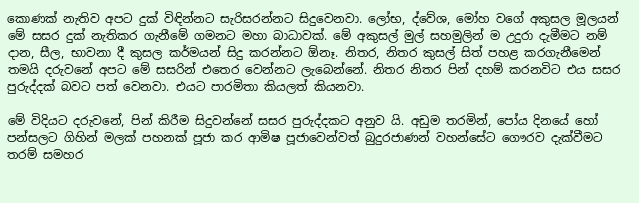කොණක් නැතිව අපට දුක් විඳින්නට සැරිසරන්නට සිදුවෙනවා. ලෝභ, ද්වේශ, මෝහ වගේ අකුසල මූලයන් මේ සසර දුක් නැතිකර ගැනීමේ ගමනට මහා බාධාවක්. මේ අකුසල් මුල් සහමුලින් ම උදුරා දැමීමට නම් දාන, සීල, භාවනා දී කුසල කර්මයන් සිදු කරන්නට ඕනෑ. නිතර, නිතර කුසල් සිත් පහළ කරගැනීමෙන් තමයි දරුවනේ අපට මේ සසරින් එතෙර වෙන්නට ලැබෙන්නේ. නිතර නිතර පින් දහම් කරනවිට එය සසර පුරුද්දක් බවට පත් වෙනවා. එයට පාරමිතා කියලත් කියනවා.

මේ විදියට දරුවනේ, පින් කිරීම සිදුවන්නේ සසර පුරුද්දකට අනුව යි. අඩුම තරමින්, පෝය දිනයේ හෝ පන්සලට ගිහින් මලක් පහනක් පූජා කර ආමිෂ පූජාවෙන්වත් බුදුරජාණන් වහන්සේට ගෞරව දැක්වීමට තරම් සමහර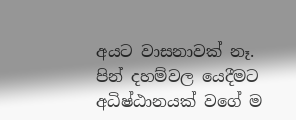අයට වාසනාවක් නෑ. පින් දහම්වල යෙදීමට අධිෂ්ඨානයක් වගේ ම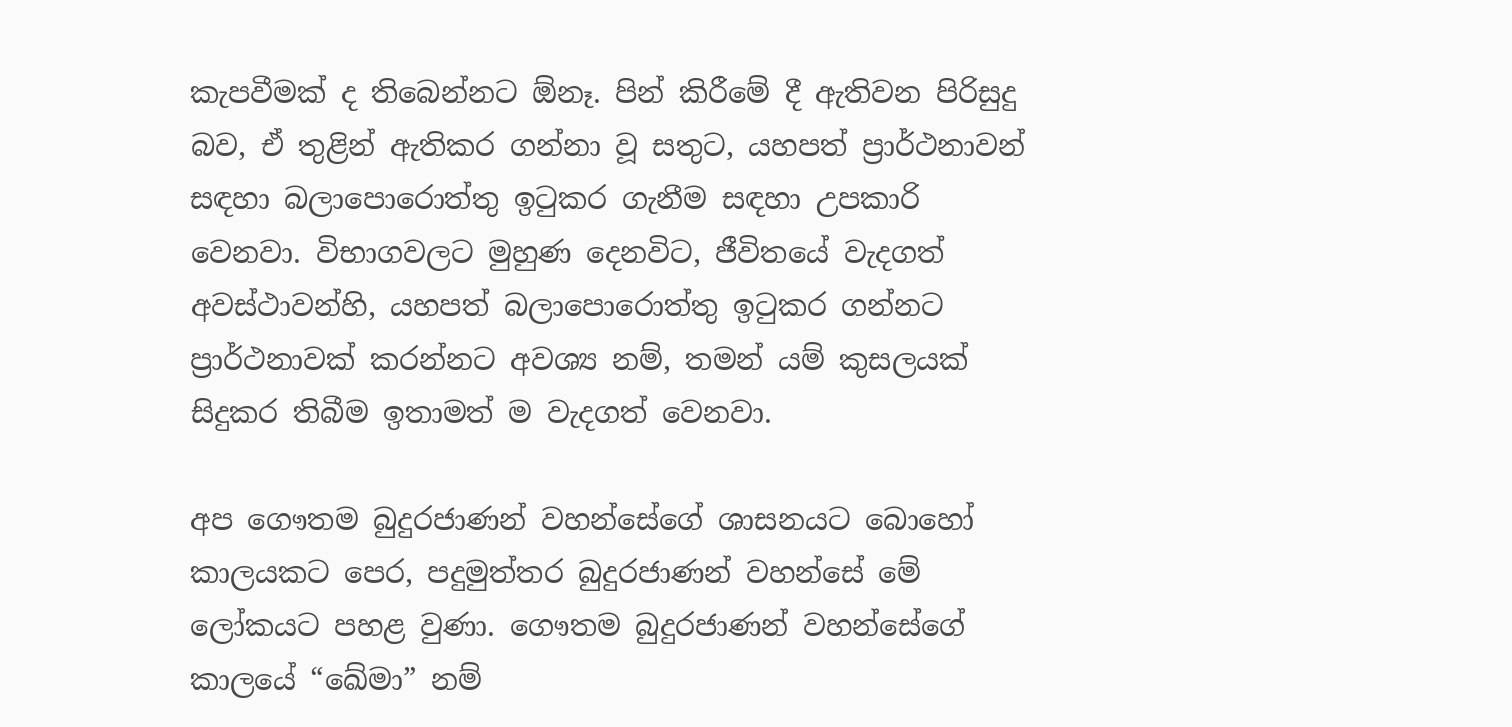කැපවීමක් ද තිබෙන්නට ඕනෑ. පින් කිරීමේ දී ඇතිවන පිරිසුදු බව, ඒ තුළින් ඇතිකර ගන්නා වූ සතුට, යහපත් ප්‍රාර්ථනාවන් සඳහා බලාපොරොත්තු ඉටුකර ගැනීම සඳහා උපකාරි වෙනවා. විභාගවලට මුහුණ දෙනවිට, ජීවිතයේ වැදගත් අවස්ථාවන්හි, යහපත් බලාපොරොත්තු ඉටුකර ගන්නට ප්‍රාර්ථනාවක් කරන්නට අවශ්‍ය නම්, තමන් යම් කුසලයක් සිදුකර තිබීම ඉතාමත් ම වැදගත් වෙනවා.

අප ගෞතම බුදුරජාණන් වහන්සේගේ ශාසනයට බොහෝ කාලයකට පෙර, පදුමුත්තර බුදුරජාණන් වහන්සේ මේ ලෝකයට පහළ වුණා. ගෞතම බුදුරජාණන් වහන්සේගේ කාලයේ “ඛේමා” නම්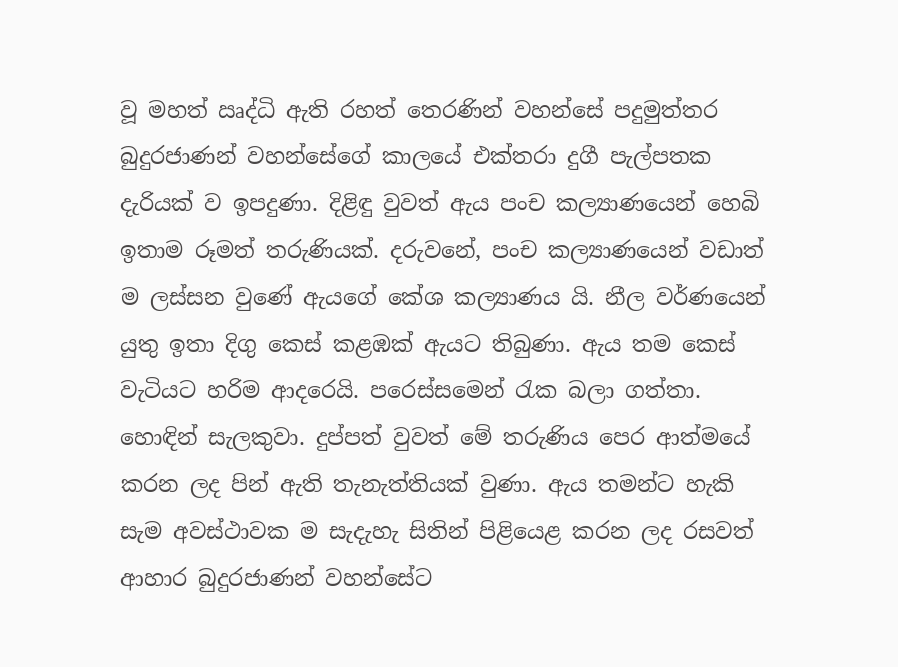වූ මහත් ඍද්ධි ඇති රහත් තෙරණින් වහන්සේ පදුමුත්තර බුදුරජාණන් වහන්සේගේ කාලයේ එක්තරා දුගී පැල්පතක දැරියක් ව ඉපදුණා. දිළිඳු වුවත් ඇය පංච කල්‍යාණයෙන් හෙබි ඉතාම රූමත් තරුණියක්. දරුවනේ, පංච කල්‍යාණයෙන් වඩාත් ම ලස්සන වුණේ ඇයගේ කේශ කල්‍යාණය යි. නීල වර්ණයෙන් යුතු ඉතා දිගු කෙස් කළඹක් ඇයට තිබුණා. ඇය තම කෙස් වැටියට හරිම ආදරෙයි. පරෙස්සමෙන් රැක බලා ගත්තා. හොඳින් සැලකුවා. දුප්පත් වුවත් මේ තරුණිය පෙර ආත්මයේ කරන ලද පින් ඇති තැනැත්තියක් වුණා. ඇය තමන්ට හැකි සැම අවස්ථාවක ම සැදැහැ සිතින් පිළියෙළ කරන ලද රසවත් ආහාර බුදුරජාණන් වහන්සේට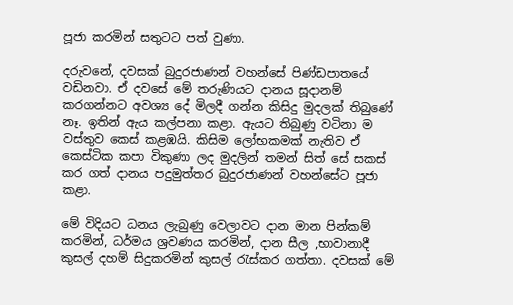පූජා කරමින් සතුටට පත් වුණා.

දරුවනේ, දවසක් බුදුරජාණන් වහන්සේ පිණ්ඩපාතයේ වඩිනවා. ඒ දවසේ මේ තරුණියට දානය සූදානම් කරගන්නට අවශ්‍ය දේ මිලදී ගන්න කිසිදු මුදලක් තිබුණේ නෑ. ඉතින් ඇය කල්පනා කළා. ඇයට තිබුණු වටිනා ම වස්තුව කෙස් කළඹයි. කිසිම ලෝභකමක් නැතිව ඒ කෙස්ටික කපා විකුණා ලද මුදලින් තමන් සිත් සේ සකස් කර ගත් දානය පදුමුත්තර බුදුරජාණන් වහන්සේට පූජා කළා.

මේ විදියට ධනය ලැබුණු වෙලාවට දාන මාන පින්කම් කරමින්, ධර්මය ශ්‍රවණය කරමින්, දාන සීල ,භාවානාදී කුසල් දහම් සිදුකරමින් කුසල් රැස්කර ගත්තා. දවසක් මේ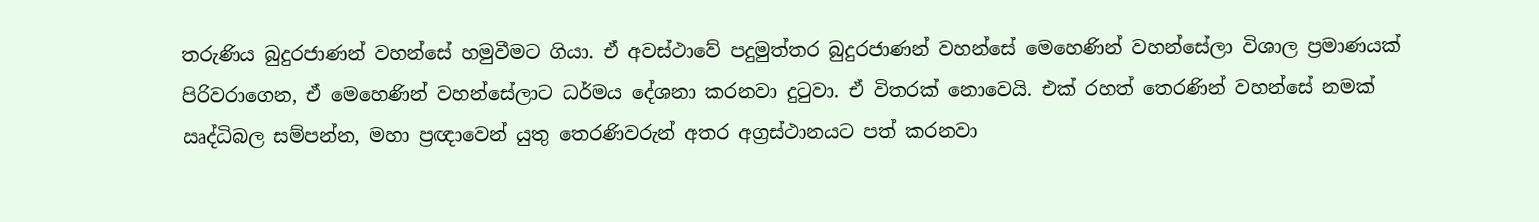තරුණිය බුදුරජාණන් වහන්සේ හමුවීමට ගියා. ඒ අවස්ථාවේ පදුමුත්තර බුදුරජාණන් වහන්සේ මෙහෙණින් වහන්සේලා විශාල ප්‍රමාණයක් පිරිවරාගෙන, ඒ මෙහෙණින් වහන්සේලාට ධර්මය දේශනා කරනවා දුටුවා. ඒ විතරක් නොවෙයි. එක් රහත් තෙරණින් වහන්සේ නමක් ඍද්ධිබල සම්පන්න, මහා ප්‍රඥාවෙන් යුතු තෙරණිවරුන් අතර අග්‍රස්ථානයට පත් කරනවා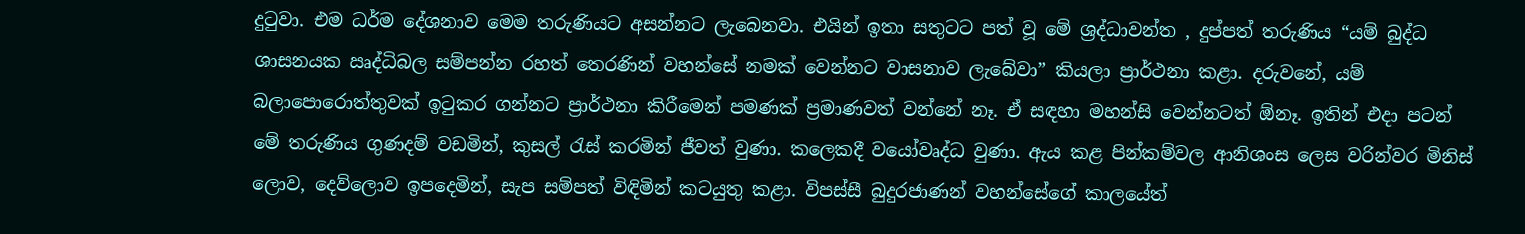දුටුවා. එම ධර්ම දේශනාව මෙම තරුණියට අසන්නට ලැබෙනවා. එයින් ඉතා සතුටට පත් වූ මේ ශ්‍රද්ධාවන්ත , දුප්පත් තරුණිය “යම් බුද්ධ ශාසනයක ඍද්ධිබල සම්පන්න රහත් තෙරණින් වහන්සේ නමක් වෙන්නට වාසනාව ලැබේවා” කියලා ප්‍රාර්ථනා කළා. දරුවනේ, යම් බලාපොරොත්තුවක් ඉටුකර ගන්නට ප්‍රාර්ථනා කිරීමෙන් පමණක් ප්‍රමාණවත් වන්නේ නෑ. ඒ සඳහා මහන්සි වෙන්නටත් ඕනෑ. ඉතින් එදා පටන් මේ තරුණිය ගුණදම් වඩමින්, කුසල් රැස් කරමින් ජීවත් වුණා. කලෙකදී වයෝවෘද්ධ වුණා. ඇය කළ පින්කම්වල ආනිශංස ලෙස වරින්වර මිනිස් ලොව, දෙව්ලොව ඉපදෙමින්, සැප සම්පත් විඳිමින් කටයුතු කළා. විපස්සී බුදුරජාණන් වහන්සේගේ කාලයේත්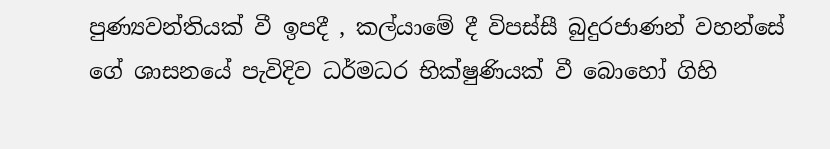පුණ්‍යවන්තියක් වී ඉපදී , කල්යාමේ දී විපස්සී බුදුරජාණන් වහන්සේ ගේ ශාසනයේ පැවිදිව ධර්මධර භික්ෂුණියක් වී බොහෝ ගිහි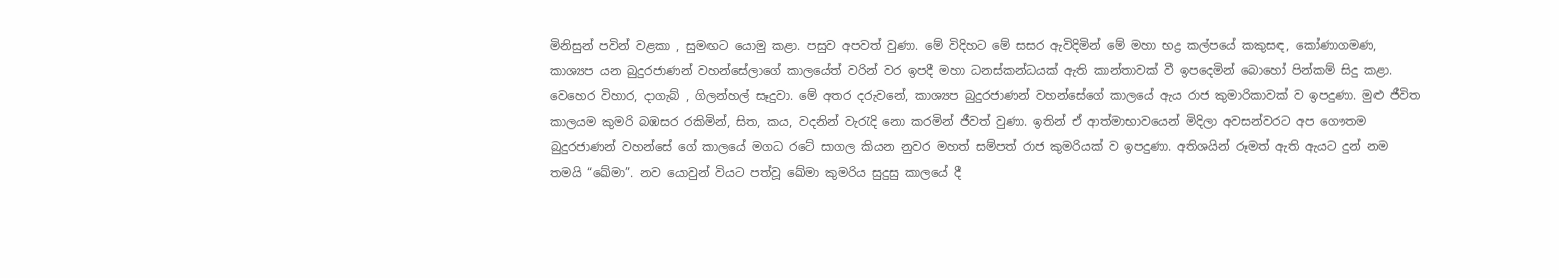මිනිසුන් පවින් වළකා , සුමඟට යොමු කළා. පසුව අපවත් වුණා. මේ විදිහට මේ සසර ඇවිදිමින් මේ මහා භද්‍ර කල්පයේ කකුසඳ, කෝණාගමණ, කාශ්‍යප යන බුදුරජාණන් වහන්සේලාගේ කාලයේත් වරින් වර ඉපදී මහා ධනස්කන්ධයක් ඇති කාන්තාවක් වී ඉපදෙමින් බොහෝ පින්කම් සිදු කළා. වෙහෙර විහාර, දාගැබ් , ගිලන්හල් සෑදුවා. මේ අතර දරුවනේ, කාශ්‍යප බුදුරජාණන් වහන්සේගේ කාලයේ ඇය රාජ කුමාරිකාවක් ව ඉපදුණා. මුළු ජීවිත කාලයම කුමරි බඹසර රකිමින්, සිත, කය, වදනින් වැරැදි නො කරමින් ජීවත් වුණා. ඉතින් ඒ ආත්මාභාවයෙන් මිදිලා අවසන්වරට අප ගෞතම බුදුරජාණන් වහන්සේ ගේ කාලයේ මගධ රටේ සාගල කියන නුවර මහත් සම්පත් රාජ කුමරියක් ව ඉපදුණා. අතිශයින් රූමත් ඇති ඇයට දුන් නම තමයි “ඛේමා”. නව යොවුන් වියට පත්වූ ඛේමා කුමරිය සුදුසු කාලයේ දී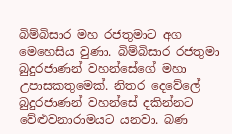බිම්බිසාර මහ රජතුමාට අග මෙහෙසිය වුණා. බිම්බිසාර රජතුමා බුදුරජාණන් වහන්සේගේ මහා උපාසකතුමෙක්. නිතර දෙවේලේ බුදුරජාණන් වහන්සේ දකින්නට වේළුවනාරාමයට යනවා. බණ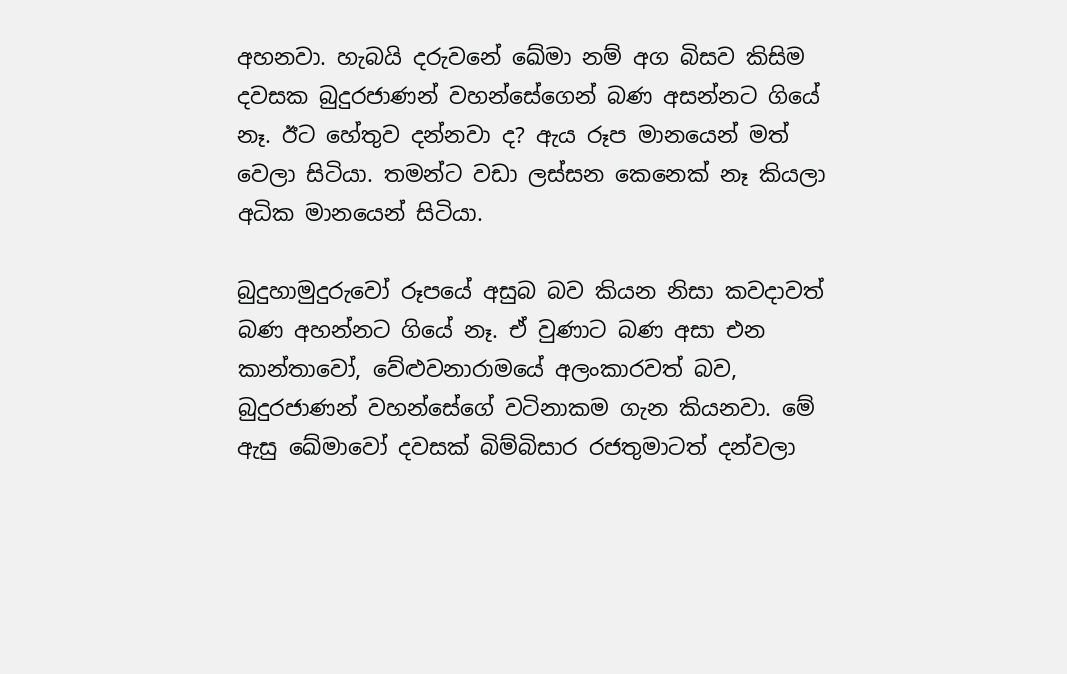අහනවා. හැබයි දරුවනේ ඛේමා නම් අග බිසව කිසිම දවසක බුදුරජාණන් වහන්සේගෙන් බණ අසන්නට ගියේ නෑ. ඊට හේතුව දන්නවා ද? ඇය රූප මානයෙන් මත් වෙලා සිටියා. තමන්ට වඩා ලස්සන කෙනෙක් නෑ කියලා අධික මානයෙන් සිටියා.

බුදුහාමුදුරුවෝ රූපයේ අසුබ බව කියන නිසා කවදාවත් බණ අහන්නට ගියේ නෑ. ඒ වුණාට බණ අසා එන කාන්තාවෝ, වේළුවනාරාමයේ අලංකාරවත් බව, බුදුරජාණන් වහන්සේගේ වටිනාකම ගැන කියනවා. මේ ඇසු ඛේමාවෝ දවසක් බිම්බිසාර රජතුමාටත් දන්වලා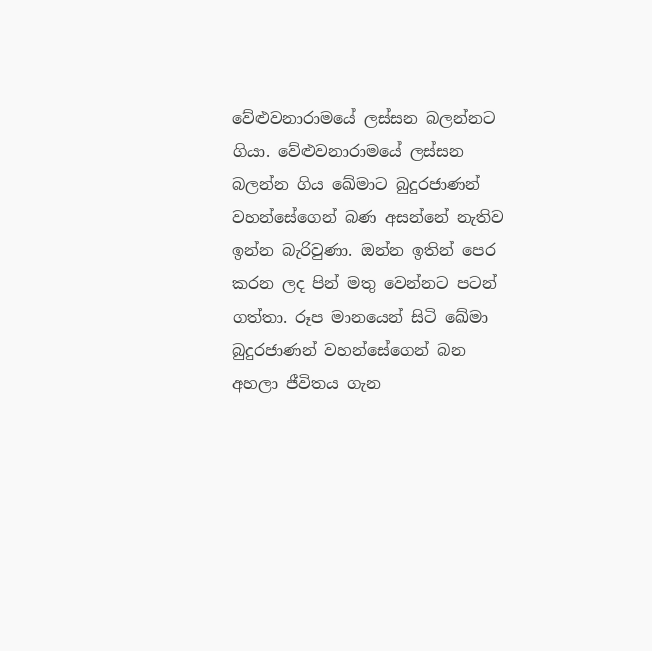වේළුවනාරාමයේ ලස්සන බලන්නට ගියා. වේළුවනාරාමයේ ලස්සන බලන්න ගිය ඛේමාට බුදුරජාණන් වහන්සේගෙන් බණ අසන්නේ නැතිව ඉන්න බැරිවුණා. ඔන්න ඉතින් පෙර කරන ලද පින් මතු වෙන්නට පටන් ගත්තා. රූප මානයෙන් සිටි ඛේමා බුදුරජාණන් වහන්සේගෙන් බන අහලා ජීවිතය ගැන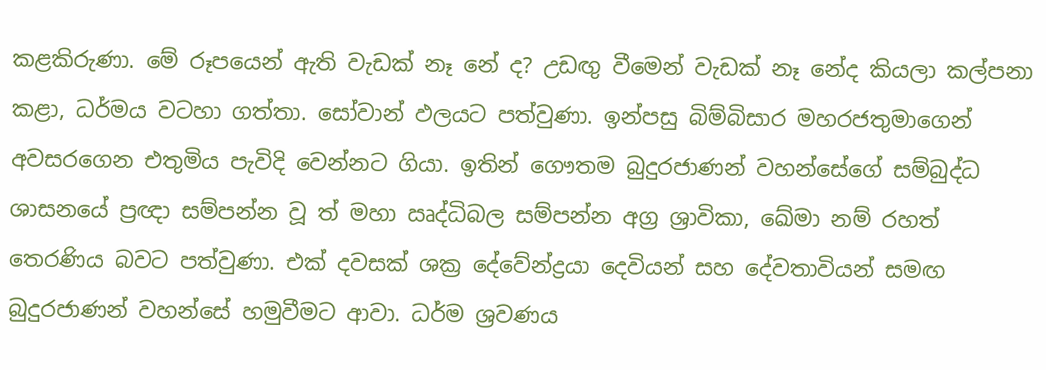කළකිරුණා. මේ රූපයෙන් ඇති වැඩක් නෑ නේ ද? උඩඟු වීමෙන් වැඩක් නෑ නේද කියලා කල්පනා කළා, ධර්මය වටහා ගත්තා. සෝවාන් ඵලයට පත්වුණා. ඉන්පසු බිම්බිසාර මහරජතුමාගෙන් අවසරගෙන එතුමිය පැවිදි වෙන්නට ගියා. ඉතින් ගෞතම බුදුරජාණන් වහන්සේගේ සම්බුද්ධ ශාසනයේ ප්‍රඥා සම්පන්න වූ ත් මහා ඍද්ධිබල සම්පන්න අග්‍ර ශ්‍රාවිකා, ඛේමා නම් රහත් තෙරණිය බවට පත්වුණා. එක් දවසක් ශක්‍ර දේවේන්ද්‍රයා දෙවියන් සහ දේවතාවියන් සමඟ බුදුරජාණන් වහන්සේ හමුවීමට ආවා. ධර්ම ශ්‍රවණය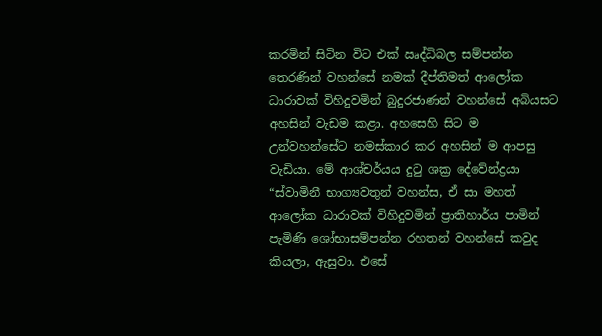කරමින් සිටින විට එක් ඍද්ධිබල සම්පන්න තෙරණින් වහන්සේ නමක් දීප්තිමත් ආලෝක ධාරාවක් විහිදුවමින් බුදුරජාණන් වහන්සේ අබියසට අහසින් වැඩම කළා. අහසෙහි සිට ම උන්වහන්සේට නමස්කාර කර අහසින් ම ආපසු වැඩියා. මේ ආශ්චර්යය දුටු ශක්‍ර දේවේන්ද්‍රයා “ස්වාමිනී භාග්‍යවතුන් වහන්ස, ඒ සා මහත් ආලෝක ධාරාවක් විහිදුවමින් ප්‍රාතිහාර්ය පාමින් පැමිණි ශෝභාසම්පන්න රහතන් වහන්සේ කවුද කියලා, ඇසුවා. එසේ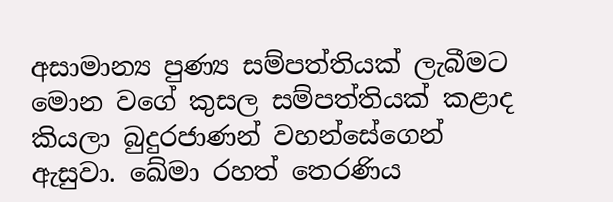අසාමාන්‍ය පුණ්‍ය සම්පත්තියක් ලැබීමට මොන වගේ කුසල සම්පත්තියක් කළාද කියලා බුදුරජාණන් වහන්සේගෙන් ඇසුවා. ඛේමා රහත් තෙරණිය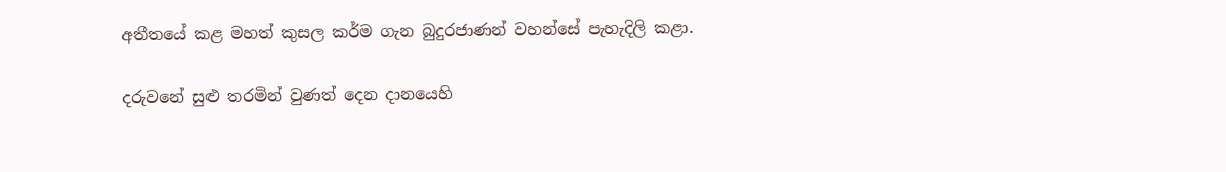අතීතයේ කළ මහත් කුසල කර්ම ගැන බුදුරජාණන් වහන්සේ පැහැදිලි කළා.

දරුවනේ සුළු තරමින් වුණත් දෙන දානයෙහි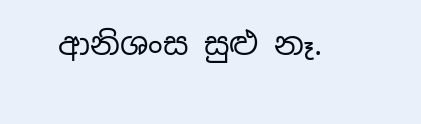ආනිශංස සුළු නෑ.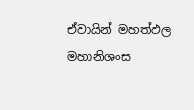ඒවායින් මහත්ඵල මහානිශංස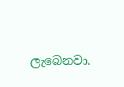ලැබෙනවා.